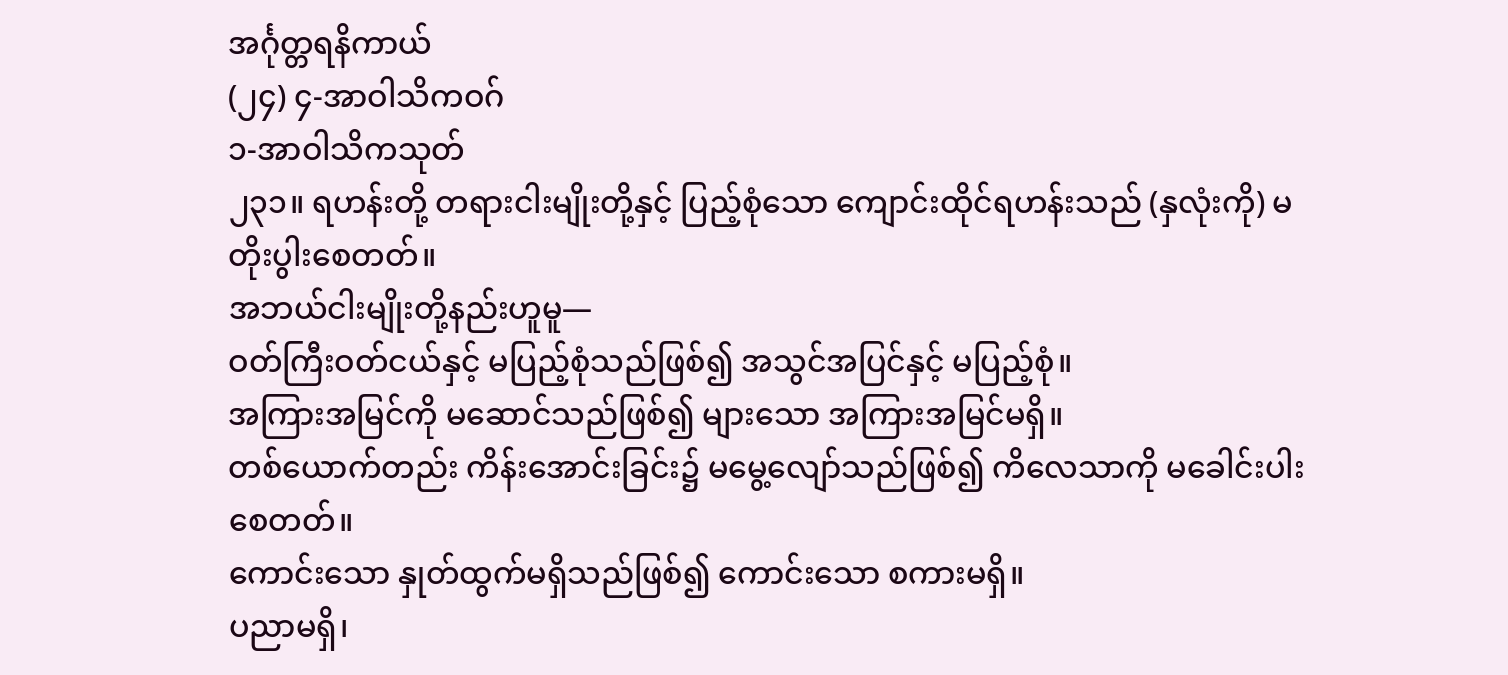အင်္ဂုတ္တရနိကာယ်
(၂၄) ၄-အာဝါသိကဝဂ်
၁-အာဝါသိကသုတ်
၂၃၁။ ရဟန်းတို့ တရားငါးမျိုးတို့နှင့် ပြည့်စုံသော ကျောင်းထိုင်ရဟန်းသည် (နှလုံးကို) မတိုးပွါးစေတတ်။
အဘယ်ငါးမျိုးတို့နည်းဟူမူ—
ဝတ်ကြီးဝတ်ငယ်နှင့် မပြည့်စုံသည်ဖြစ်၍ အသွင်အပြင်နှင့် မပြည့်စုံ။
အကြားအမြင်ကို မဆောင်သည်ဖြစ်၍ များသော အကြားအမြင်မရှိ။
တစ်ယောက်တည်း ကိန်းအောင်းခြင်း၌ မမွေ့လျော်သည်ဖြစ်၍ ကိလေသာကို မခေါင်းပါးစေတတ်။
ကောင်းသော နှုတ်ထွက်မရှိသည်ဖြစ်၍ ကောင်းသော စကားမရှိ။
ပညာမရှိ၊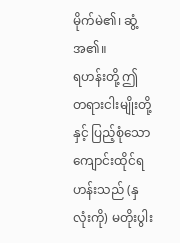မိုက်မဲ၏၊ ဆွံ့အ၏။
ရဟန်းတို့ ဤ တရားငါးမျိုးတို့နှင့် ပြည့်စုံသော ကျောင်းထိုင်ရဟန်းသည် (နှလုံးကို) မတိုးပွါး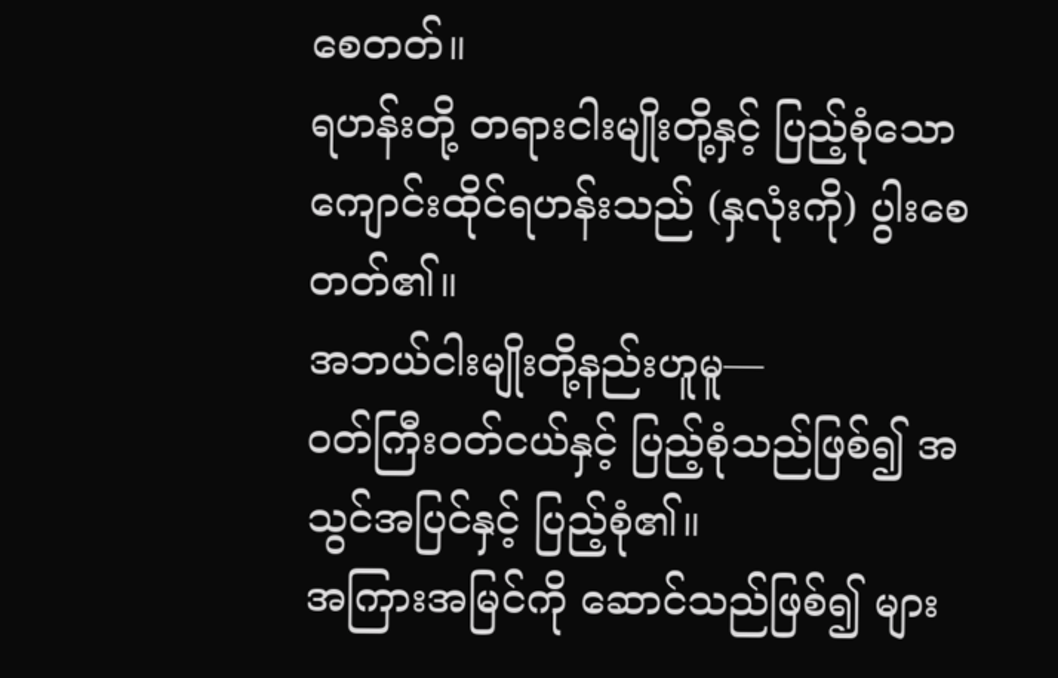စေတတ်။
ရဟန်းတို့ တရားငါးမျိုးတို့နှင့် ပြည့်စုံသော ကျောင်းထိုင်ရဟန်းသည် (နှလုံးကို) ပွါးစေတတ်၏။
အဘယ်ငါးမျိုးတို့နည်းဟူမူ—
ဝတ်ကြီးဝတ်ငယ်နှင့် ပြည့်စုံသည်ဖြစ်၍ အသွင်အပြင်နှင့် ပြည့်စုံ၏။
အကြားအမြင်ကို ဆောင်သည်ဖြစ်၍ များ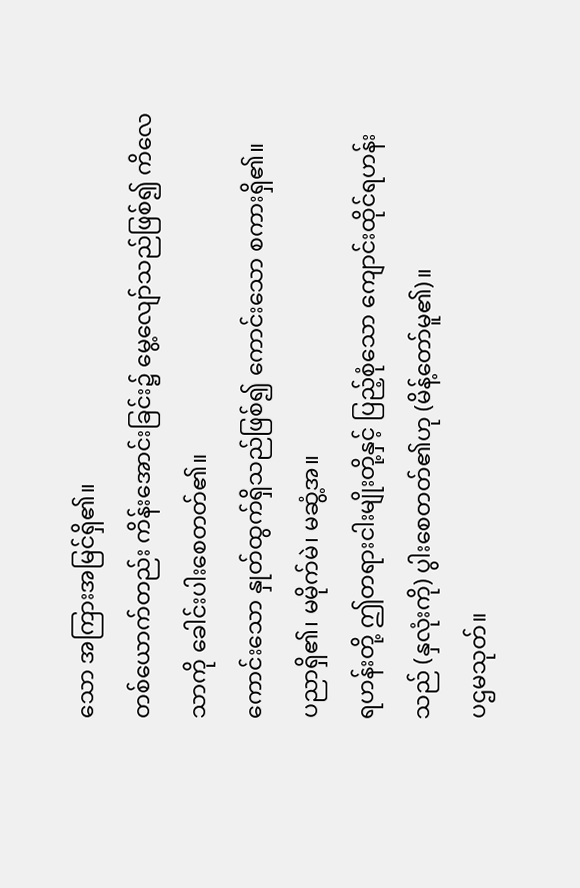သော အကြားအမြင်ရှိ၏။
တစ်ယောက်တည်း ကိန်းအောင်းခြင်း၌ မွေ့လျော်သည်ဖြစ်၍ ကိလေသာကို ခေါင်းပါးစေတတ်၏။
ကောင်းသော နှုတ်ထွက်ရှိသည်ဖြစ်၍ ကောင်းသော စကားရှိ၏။
ပညာရှိ၏၊ မမိုက်မဲ၊ မဆွံ့အ။
ရဟန်းတို့ ဤတရားငါးမျိုးတို့နှင့် ပြည့်စုံသော ကျောင်းထိုင်ရဟန်းသည် (နှလုံးကို) ပွါးစေတတ်၏ဟု (မိန့်တော်မူ၏)။
ပဌမသုတ်။